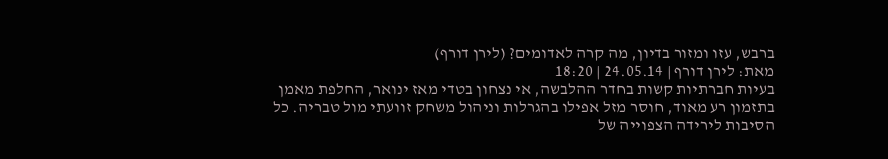ברבש, עזו ומזור בדיון, מה קרה לאדומים? (לירן דורף)
מאת: לירן דורף | 24.05.14 | 18:20
בעיות חברתיות קשות בחדר ההלבשה, אי נצחון בטדי מאז ינואר, החלפת מאמן בתזמון רע מאוד, חוסר מזל אפילו בהגרלות וניהול משחק זוועתי מול טבריה. כל הסיבות לירידה הצפוייה של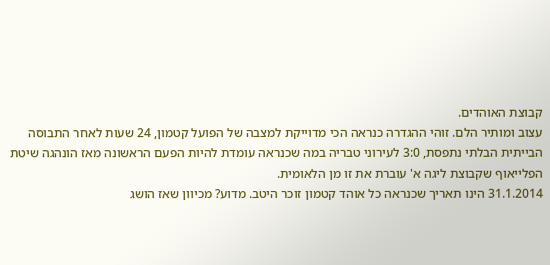קבוצת האוהדים.
עצוב ומותיר הלם. זוהי ההגדרה כנראה הכי מדוייקת למצבה של הפועל קטמון, 24 שעות לאחר התבוסה הבייתית הבלתי נתפסת, 3:0 לעירוני טבריה במה שכנראה עומדת להיות הפעם הראשונה מאז הונהגה שיטת הפלייאוף שקבוצת ליגה א' עוברת את זו מן הלאומית.
31.1.2014 הינו תאריך שכנראה כל אוהד קטמון זוכר היטב. מדוע? מכיוון שאז הושג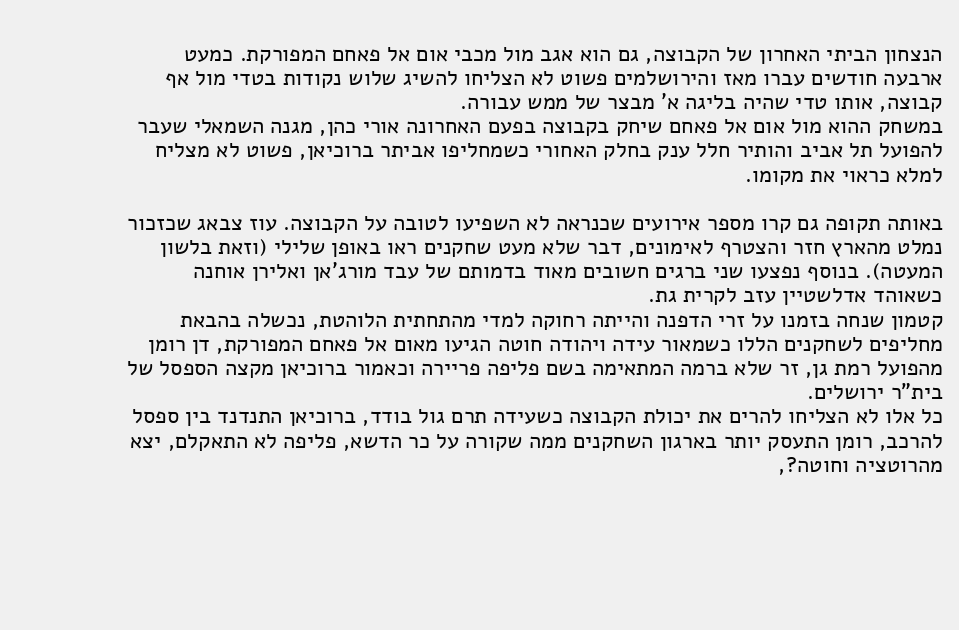הנצחון הביתי האחרון של הקבוצה, גם הוא אגב מול מכבי אום אל פאחם המפורקת. כמעט ארבעה חודשים עברו מאז והירושלמים פשוט לא הצליחו להשיג שלוש נקודות בטדי מול אף קבוצה, אותו טדי שהיה בליגה א' מבצר של ממש עבורה.
במשחק ההוא מול אום אל פאחם שיחק בקבוצה בפעם האחרונה אורי כהן, מגנה השמאלי שעבר להפועל תל אביב והותיר חלל ענק בחלק האחורי כשמחליפו אביתר ברוכיאן, פשוט לא מצליח למלא כראוי את מקומו.

באותה תקופה גם קרו מספר אירועים שכנראה לא השפיעו לטובה על הקבוצה. עוז צבאג שכזכור נמלט מהארץ חזר והצטרף לאימונים, דבר שלא מעט שחקנים ראו באופן שלילי (וזאת בלשון המעטה). בנוסף נפצעו שני ברגים חשובים מאוד בדמותם של עבד מורג'אן ואלירן אוחנה כשאוהד אדלשטיין עזב לקרית גת.
קטמון שנחה בזמנו על זרי הדפנה והייתה רחוקה למדי מהתחתית הלוהטת, נכשלה בהבאת מחליפים לשחקנים הללו כשמאור עידה ויהודה חוטה הגיעו מאום אל פאחם המפורקת, דן רומן מהפועל רמת גן, זר שלא ברמה המתאימה בשם פליפה פריירה וכאמור ברוכיאן מקצה הספסל של בית"ר ירושלים.
כל אלו לא הצליחו להרים את יכולת הקבוצה כשעידה תרם גול בודד, ברוכיאן התנדנד בין ספסל להרכב, רומן התעסק יותר בארגון השחקנים ממה שקורה על כר הדשא, פליפה לא התאקלם, יצא מהרוטציה וחוטה?,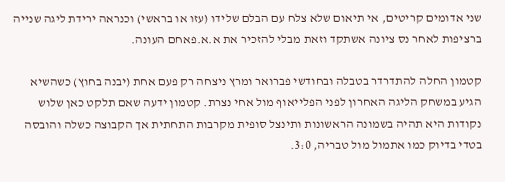שני אדומים קריטים, אי תיאום שלא צלח עם הבלם שלידו (עזו או בראשי) וכנראה ירידת ליגה שנייה ברציפות לאחר נס ציונה אשתקד וזאת מבלי להזכיר את א.א.פאחם העונה.

קטמון החלה להתדרדר בטבלה ובחודשי פברואר ומרץ ניצחה רק פעם אחת (יבנה בחוץ) כשהשיא הגיע במשחק הליגה האחרון לפני הפלייאוף מול אחי נצרת. קטמון ידעה שאם תלקט כאן שלוש נקודות היא תהיה בשמונה הראשונות ותינצל סופית מקרבות התחתית אך הקבוצה כשלה והובסה בטדי בדיוק כמו אתמול מול טבריה, 3:0.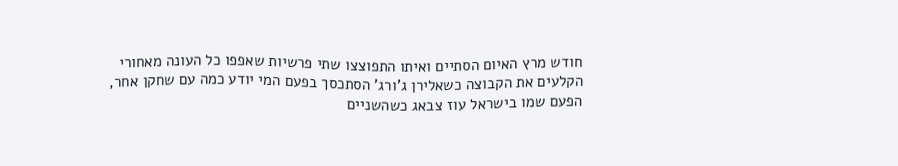חודש מרץ האיום הסתיים ואיתו התפוצצו שתי פרשיות שאפפו כל העונה מאחורי הקלעים את הקבוצה כשאלירן ג'ורג' הסתכסך בפעם המי יודע כמה עם שחקן אחר, הפעם שמו בישראל עוז צבאג כשהשניים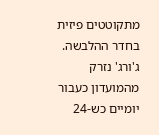מתקוטטים פיזית בחדר ההלבשה.
ג'ורג' נזרק מהמועדון כעבור יומיים כש-24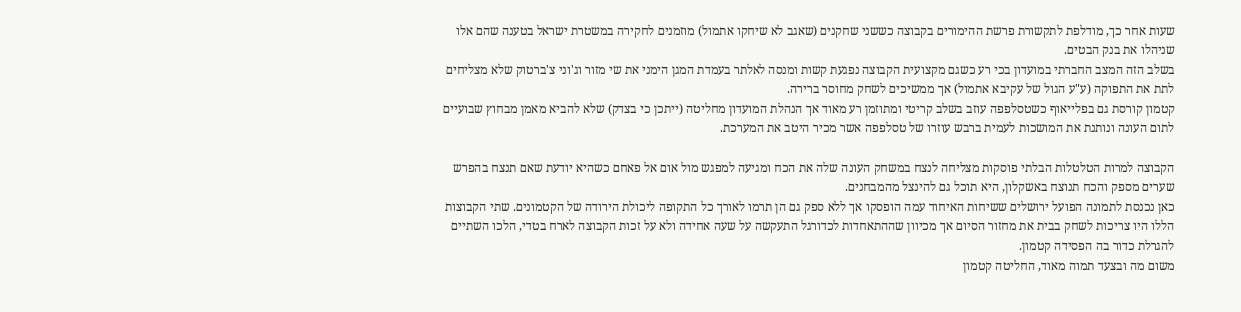שעות אחר כך, מודלפת לתקשורת פרשת ההימורים בקבוצה כששני שחקנים (שאגב לא שיחקו אתמול) מוזמנים לחקירה במשטרת ישראל בטענה שהם אלו שניהלו את בנק הבטים.
בשלב הזה המצב החברתי במועדון בכי רע כשגם מקצועית הקבוצה נפגעת קשות ומנסה לאלתר בעמדת המגן הימני את שי מזור וג'וני צ'ברטוק שלא מצליחים לתת את התפוקה (ע"ע הגול של עקיבא אתמול) אך ממשיכים לשחק מחוסר ברירה.
קטמון קורסת גם בפלייאוף כשטסלפפה עוזב בשלב קריטי ומתוזמן רע מאוד אך הנהלת המועדון מחליטה (ייתכן כי בצדק) שלא להביא מאמן מבחוץ שבועיים לתום העונה ונותנת את המושכות לעמית ברבש עוזרו של טסלפפה אשר מכיר היטב את המערכת.

הקבוצה למרות הטלטלות הבלתי פוסקות מצליחה לנצח במשחק העונה שלה את הכח ומגיעה למפגש מול אום אל פאחם כשהיא יודעת שאם תנצח בהפרש שערים מספק והכח תנוצח באשקלון, היא תוכל גם להינצל מהמבחנים.
כאן נכנסת לתמונה הפועל ירושלים ששיחות האיחוד עמה הופסקו אך ללא ספק גם הן תרמו לאורך כל התקופה ליכולת הירודה של הקטמונים. שתי הקבוצות הללו היו צריכות לשחק בבית את מחזור הסיום אך מכיוון שההתאחדות לכדורגל התעקשה על שעה אחידה ולא על זכות הקבוצה לארח בטדי, הלכו השתיים להגרלת כדור בה הפסידה קטמון.
משום מה ובצעד תמוה מאוד, החליטה קטמון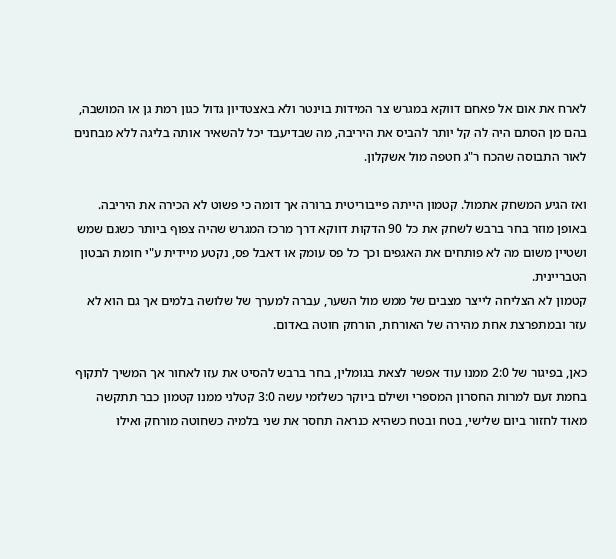לארח את אום אל פאחם דווקא במגרש צר המידות בוינטר ולא באצטדיון גדול כגון רמת גן או המושבה, בהם מן הסתם היה לה קל יותר להביס את היריבה, מה שבדיעבד יכל להשאיר אותה בליגה ללא מבחנים לאור התבוסה שהכח ר"ג חטפה מול אשקלון.

ואז הגיע המשחק אתמול. קטמון הייתה פייבוריטית ברורה אך דומה כי פשוט לא הכירה את היריבה. באופן מוזר בחר ברבש לשחק את כל 90 הדקות דווקא דרך מרכז המגרש שהיה צפוף ביותר כשגם שמש ושטיין משום מה לא פותחים את האגפים וכך כל פס עומק או דאבל פס, נקטע מיידית ע"י חומת הבטון הטבריינית.
קטמון לא הצליחה לייצר מצבים של ממש מול השער, עברה למערך של שלושה בלמים אך גם הוא לא עזר ובמתפרצת אחת מהירה של האורחת, הורחק חוטה באדום.

כאן, בפיגור של 2:0 ממנו עוד אפשר לצאת בגומלין, בחר ברבש להסיט את עזו לאחור אך המשיך לתקוף בחמת זעם למרות החסרון המספרי ושילם ביוקר כשלזמי עשה 3:0 קטלני ממנו קטמון כבר תתקשה מאוד לחזור ביום שלישי, בטח ובטח כשהיא כנראה תחסר את שני בלמיה כשחוטה מורחק ואילו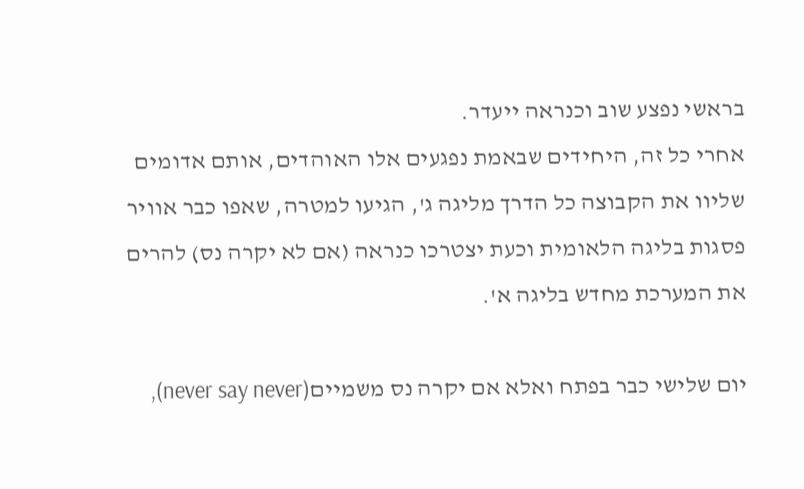בראשי נפצע שוב וכנראה ייעדר.
אחרי כל זה, היחידים שבאמת נפגעים אלו האוהדים, אותם אדומים שליוו את הקבוצה כל הדרך מליגה ג', הגיעו למטרה, שאפו כבר אוויר פסגות בליגה הלאומית וכעת יצטרכו כנראה (אם לא יקרה נס) להרים את המערכת מחדש בליגה א'.

יום שלישי כבר בפתח ואלא אם יקרה נס משמיים(never say never),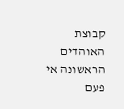קבוצת האוהדים הראשונה אי פעם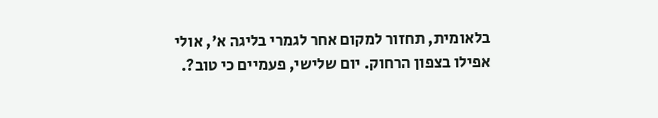בלאומית, תחזור למקום אחר לגמרי בליגה א', אולי אפילו בצפון הרחוק. יום שלישי, פעמיים כי טוב?.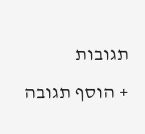תגובות
+ הוסף תגובה